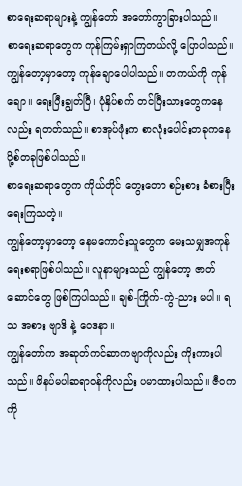စာရေးဆရာများနဲ့ ကျွန်တော် အတော်ကွာခြားပါသည်။
စာရေးဆရာတွေက ကုန်ကြမ်းရှာကြတယ်လို့ ပြောပါသည်။
ကျွန်တော့မှာတော့ ကုန်ချောပေါပါသည်။ တကယ်ကို ကုန်ချော။ ရေးပြီးချွတ်ပြီ၊ ပုံနှိပ်စက် တင်ပြီးသားတွေကနေလည်း ရတတ်သည်။ စာအုပ်ဖုံးက စာလုံးပေါင်းတခုကနေ ပို့စ်တခုဖြစ်ပါသည်။
စာရေးဆရာတွေက ကိုယ်တိုင် တွေးတော စဉ်းစား ခံစားပြီး ရေးကြသတဲ့။
ကျွန်တော့မှာတော့ နေမကောင်းသူတွေက မေးသမျှအကုန် ရေးစရာဖြစ်ပါသည်။ လူနာများသည် ကျွန်တော့ ဇာတ်ဆောင်တွေ ဖြစ်ကြပါသည်။ ချစ်-ကြိုက်-ကွဲ-ညား မပါ။ ရသ အစား ဗျာဒိ နဲ့ ဝေဒနာ။
ကျွန်တော်က အဆုတ်ကင်ဆာကဗျာကိုလည်း ကိုးကားပါသည်။ ဖိနပ်မပါဆရာဝန်ကိုလည်း ပမာထားပါသည်။ ဇီဝကကို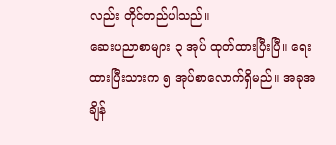လည်း တိုင်တည်ပါသည်။
ဆေးပညာစာများ ၃ အုပ် ထုတ်ထားပြီးပြီ။ ရေးထားပြီးသားက ၅ အုပ်စာလောက်ရှိမည်။ အခုအချိန်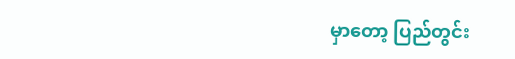မှာတော့ ပြည်တွင်း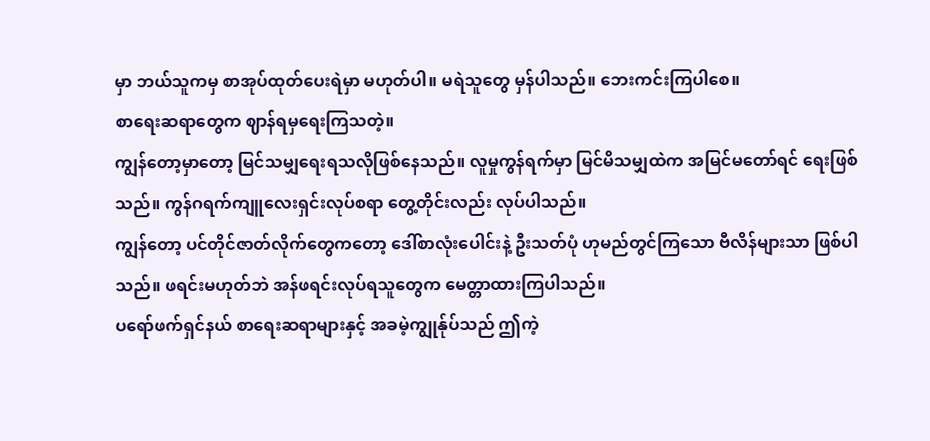မှာ ဘယ်သူကမှ စာအုပ်ထုတ်ပေးရဲမှာ မဟုတ်ပါ။ မရဲသူတွေ မှန်ပါသည်။ ဘေးကင်းကြပါစေ။
စာရေးဆရာတွေက ဈာန်ရမှရေးကြသတဲ့။
ကျွန်တော့မှာတော့ မြင်သမျှရေးရသလိုဖြစ်နေသည်။ လူမှုကွန်ရက်မှာ မြင်မိသမျှထဲက အမြင်မတော်ရင် ရေးဖြစ်သည်။ ကွန်ဂရက်ကျူလေးရှင်းလုပ်စရာ တွေ့တိုင်းလည်း လုပ်ပါသည်။
ကျွန်တော့ ပင်တိုင်ဇာတ်လိုက်တွေကတော့ ဒေါ်စာလုံးပေါင်းနဲ့ ဦးသတ်ပုံ ဟုမည်တွင်ကြသော ဗီလိန်များသာ ဖြစ်ပါသည်။ ဖရင်းမဟုတ်ဘဲ အန်ဖရင်းလုပ်ရသူတွေက မေတ္တာထားကြပါသည်။
ပရော်ဖက်ရှင်နယ် စာရေးဆရာများနှင့် အခမဲ့ကျွုန်ုပ်သည် ဤကဲ့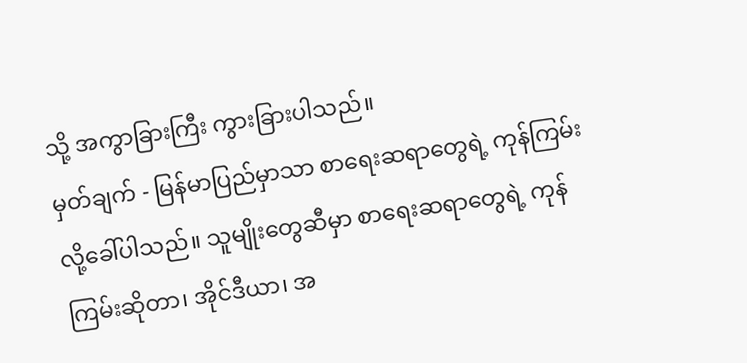သို့ အကွာခြားကြီး ကွားခြားပါသည်။
မှတ်ချက် - မြန်မာပြည်မှာသာ စာရေးဆရာတွေရဲ့ ကုန်ကြမ်းလို့ခေါ်ပါသည်။ သူမျိုးတွေဆီမှာ စာရေးဆရာတွေရဲ့ ကုန်ကြမ်းဆိုတာ၊ အိုင်ဒီယာ၊ အ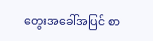တွေးအခေါ်အပြင် စာ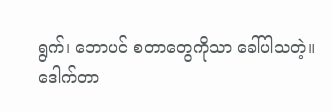ရွက်၊ ဘောပင် စတာတွေကိုသာ ခေါ်ပါသတဲ့။
ဒေါက်တာ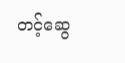တင့်ဆွေ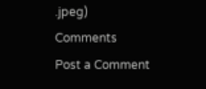.jpeg)
Comments
Post a Comment